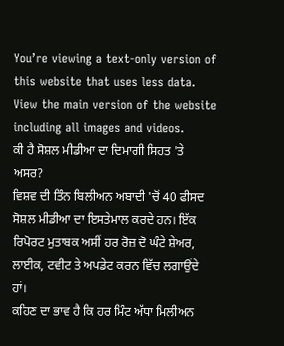You’re viewing a text-only version of this website that uses less data. View the main version of the website including all images and videos.
ਕੀ ਹੈ ਸੋਸ਼ਲ ਮੀਡੀਆ ਦਾ ਦਿਮਾਗੀ ਸਿਹਤ 'ਤੇ ਅਸਰ?
ਵਿਸ਼ਵ ਦੀ ਤਿੰਨ ਬਿਲੀਅਨ ਅਬਾਦੀ 'ਚੋਂ 40 ਫੀਸਦ ਸੋਸ਼ਲ ਮੀਡੀਆ ਦਾ ਇਸਤੇਮਾਲ ਕਰਦੇ ਹਨ। ਇੱਕ ਰਿਪੋਰਟ ਮੁਤਾਬਕ ਅਸੀਂ ਹਰ ਰੋਜ਼ ਦੋ ਘੰਟੇ ਸ਼ੇਅਰ, ਲਾਈਕ, ਟਵੀਟ ਤੇ ਅਪਡੇਟ ਕਰਨ ਵਿੱਚ ਲਗਾਉਂਦੇ ਹਾਂ।
ਕਹਿਣ ਦਾ ਭਾਵ ਹੈ ਕਿ ਹਰ ਮਿੰਟ ਅੱਧਾ ਮਿਲੀਅਨ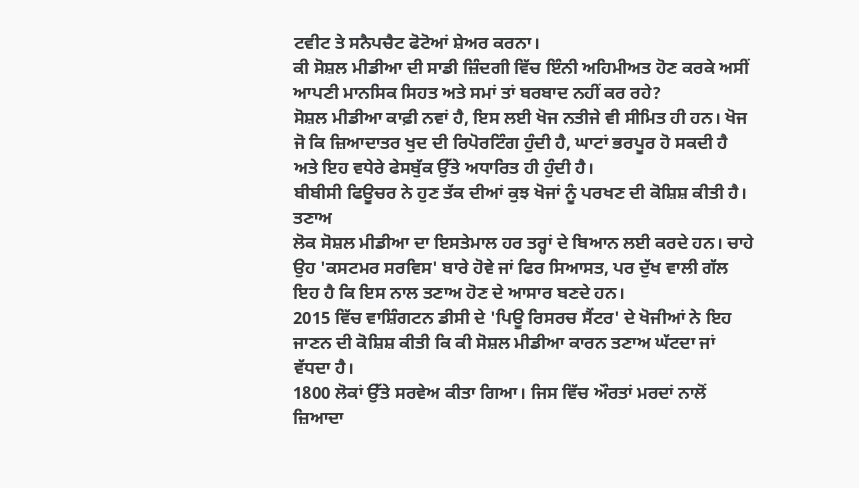ਟਵੀਟ ਤੇ ਸਨੈਪਚੈਟ ਫੋਟੋਆਂ ਸ਼ੇਅਰ ਕਰਨਾ।
ਕੀ ਸੋਸ਼ਲ ਮੀਡੀਆ ਦੀ ਸਾਡੀ ਜ਼ਿੰਦਗੀ ਵਿੱਚ ਇੰਨੀ ਅਹਿਮੀਅਤ ਹੋਣ ਕਰਕੇ ਅਸੀਂ ਆਪਣੀ ਮਾਨਸਿਕ ਸਿਹਤ ਅਤੇ ਸਮਾਂ ਤਾਂ ਬਰਬਾਦ ਨਹੀਂ ਕਰ ਰਹੇ?
ਸੋਸ਼ਲ ਮੀਡੀਆ ਕਾਫ਼ੀ ਨਵਾਂ ਹੈ, ਇਸ ਲਈ ਖੋਜ ਨਤੀਜੇ ਵੀ ਸੀਮਿਤ ਹੀ ਹਨ। ਖੋਜ ਜੋ ਕਿ ਜ਼ਿਆਦਾਤਰ ਖੁਦ ਦੀ ਰਿਪੋਰਟਿੰਗ ਹੁੰਦੀ ਹੈ, ਘਾਟਾਂ ਭਰਪੂਰ ਹੋ ਸਕਦੀ ਹੈ ਅਤੇ ਇਹ ਵਧੇਰੇ ਫੇਸਬੁੱਕ ਉੱਤੇ ਅਧਾਰਿਤ ਹੀ ਹੁੰਦੀ ਹੈ।
ਬੀਬੀਸੀ ਫਿਊਚਰ ਨੇ ਹੁਣ ਤੱਕ ਦੀਆਂ ਕੁਝ ਖੋਜਾਂ ਨੂੰ ਪਰਖਣ ਦੀ ਕੋਸ਼ਿਸ਼ ਕੀਤੀ ਹੈ।
ਤਣਾਅ
ਲੋਕ ਸੋਸ਼ਲ ਮੀਡੀਆ ਦਾ ਇਸਤੇਮਾਲ ਹਰ ਤਰ੍ਹਾਂ ਦੇ ਬਿਆਨ ਲਈ ਕਰਦੇ ਹਨ। ਚਾਹੇ ਉਹ 'ਕਸਟਮਰ ਸਰਵਿਸ' ਬਾਰੇ ਹੋਵੇ ਜਾਂ ਫਿਰ ਸਿਆਸਤ, ਪਰ ਦੁੱਖ ਵਾਲੀ ਗੱਲ ਇਹ ਹੈ ਕਿ ਇਸ ਨਾਲ ਤਣਾਅ ਹੋਣ ਦੇ ਆਸਾਰ ਬਣਦੇ ਹਨ।
2015 ਵਿੱਚ ਵਾਸ਼ਿੰਗਟਨ ਡੀਸੀ ਦੇ 'ਪਿਊ ਰਿਸਰਚ ਸੈਂਟਰ' ਦੇ ਖੋਜੀਆਂ ਨੇ ਇਹ ਜਾਣਨ ਦੀ ਕੋਸ਼ਿਸ਼ ਕੀਤੀ ਕਿ ਕੀ ਸੋਸ਼ਲ ਮੀਡੀਆ ਕਾਰਨ ਤਣਾਅ ਘੱਟਦਾ ਜਾਂ ਵੱਧਦਾ ਹੈ।
1800 ਲੋਕਾਂ ਉੱਤੇ ਸਰਵੇਅ ਕੀਤਾ ਗਿਆ। ਜਿਸ ਵਿੱਚ ਔਰਤਾਂ ਮਰਦਾਂ ਨਾਲੋਂ ਜ਼ਿਆਦਾ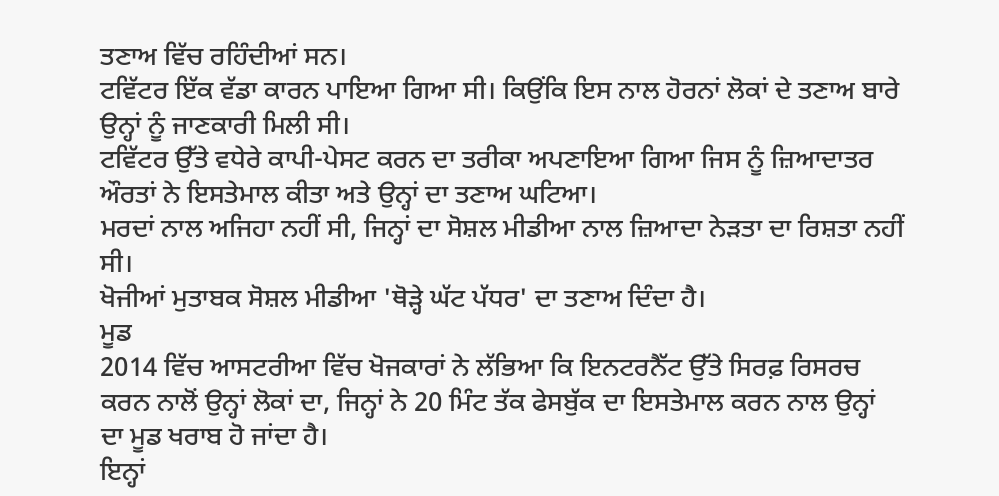ਤਣਾਅ ਵਿੱਚ ਰਹਿੰਦੀਆਂ ਸਨ।
ਟਵਿੱਟਰ ਇੱਕ ਵੱਡਾ ਕਾਰਨ ਪਾਇਆ ਗਿਆ ਸੀ। ਕਿਉਂਕਿ ਇਸ ਨਾਲ ਹੋਰਨਾਂ ਲੋਕਾਂ ਦੇ ਤਣਾਅ ਬਾਰੇ ਉਨ੍ਹਾਂ ਨੂੰ ਜਾਣਕਾਰੀ ਮਿਲੀ ਸੀ।
ਟਵਿੱਟਰ ਉੱਤੇ ਵਧੇਰੇ ਕਾਪੀ-ਪੇਸਟ ਕਰਨ ਦਾ ਤਰੀਕਾ ਅਪਣਾਇਆ ਗਿਆ ਜਿਸ ਨੂੰ ਜ਼ਿਆਦਾਤਰ ਔਰਤਾਂ ਨੇ ਇਸਤੇਮਾਲ ਕੀਤਾ ਅਤੇ ਉਨ੍ਹਾਂ ਦਾ ਤਣਾਅ ਘਟਿਆ।
ਮਰਦਾਂ ਨਾਲ ਅਜਿਹਾ ਨਹੀਂ ਸੀ, ਜਿਨ੍ਹਾਂ ਦਾ ਸੋਸ਼ਲ ਮੀਡੀਆ ਨਾਲ ਜ਼ਿਆਦਾ ਨੇੜਤਾ ਦਾ ਰਿਸ਼ਤਾ ਨਹੀਂ ਸੀ।
ਖੋਜੀਆਂ ਮੁਤਾਬਕ ਸੋਸ਼ਲ ਮੀਡੀਆ 'ਥੋੜ੍ਹੇ ਘੱਟ ਪੱਧਰ' ਦਾ ਤਣਾਅ ਦਿੰਦਾ ਹੈ।
ਮੂਡ
2014 ਵਿੱਚ ਆਸਟਰੀਆ ਵਿੱਚ ਖੋਜਕਾਰਾਂ ਨੇ ਲੱਭਿਆ ਕਿ ਇਨਟਰਨੈੱਟ ਉੱਤੇ ਸਿਰਫ਼ ਰਿਸਰਚ ਕਰਨ ਨਾਲੋਂ ਉਨ੍ਹਾਂ ਲੋਕਾਂ ਦਾ, ਜਿਨ੍ਹਾਂ ਨੇ 20 ਮਿੰਟ ਤੱਕ ਫੇਸਬੁੱਕ ਦਾ ਇਸਤੇਮਾਲ ਕਰਨ ਨਾਲ ਉਨ੍ਹਾਂ ਦਾ ਮੂਡ ਖਰਾਬ ਹੋ ਜਾਂਦਾ ਹੈ।
ਇਨ੍ਹਾਂ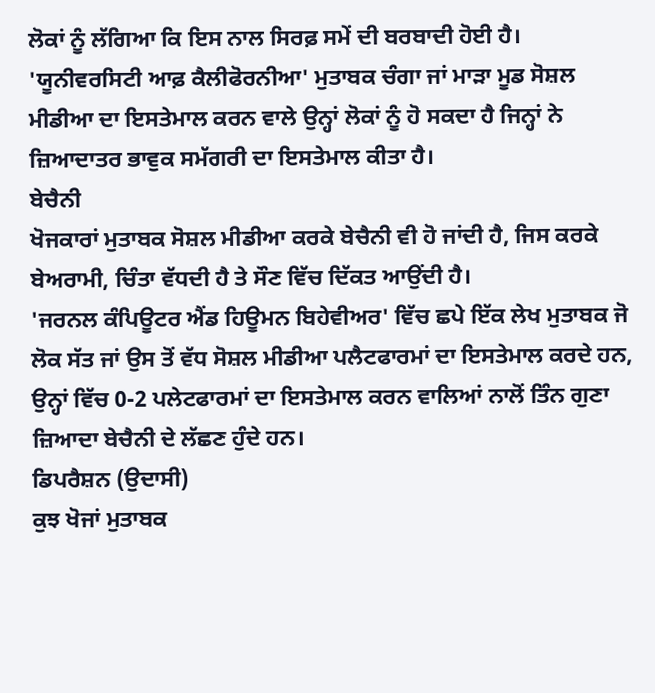ਲੋਕਾਂ ਨੂੰ ਲੱਗਿਆ ਕਿ ਇਸ ਨਾਲ ਸਿਰਫ਼ ਸਮੇਂ ਦੀ ਬਰਬਾਦੀ ਹੋਈ ਹੈ।
'ਯੂਨੀਵਰਸਿਟੀ ਆਫ਼ ਕੈਲੀਫੋਰਨੀਆ' ਮੁਤਾਬਕ ਚੰਗਾ ਜਾਂ ਮਾੜਾ ਮੂਡ ਸੋਸ਼ਲ ਮੀਡੀਆ ਦਾ ਇਸਤੇਮਾਲ ਕਰਨ ਵਾਲੇ ਉਨ੍ਹਾਂ ਲੋਕਾਂ ਨੂੰ ਹੋ ਸਕਦਾ ਹੈ ਜਿਨ੍ਹਾਂ ਨੇ ਜ਼ਿਆਦਾਤਰ ਭਾਵੁਕ ਸਮੱਗਰੀ ਦਾ ਇਸਤੇਮਾਲ ਕੀਤਾ ਹੈ।
ਬੇਚੈਨੀ
ਖੋਜਕਾਰਾਂ ਮੁਤਾਬਕ ਸੋਸ਼ਲ ਮੀਡੀਆ ਕਰਕੇ ਬੇਚੈਨੀ ਵੀ ਹੋ ਜਾਂਦੀ ਹੈ, ਜਿਸ ਕਰਕੇ ਬੇਅਰਾਮੀ, ਚਿੰਤਾ ਵੱਧਦੀ ਹੈ ਤੇ ਸੌਣ ਵਿੱਚ ਦਿੱਕਤ ਆਉਂਦੀ ਹੈ।
'ਜਰਨਲ ਕੰਪਿਊਟਰ ਐਂਡ ਹਿਊਮਨ ਬਿਹੇਵੀਅਰ' ਵਿੱਚ ਛਪੇ ਇੱਕ ਲੇਖ ਮੁਤਾਬਕ ਜੋ ਲੋਕ ਸੱਤ ਜਾਂ ਉਸ ਤੋਂ ਵੱਧ ਸੋਸ਼ਲ ਮੀਡੀਆ ਪਲੈਟਫਾਰਮਾਂ ਦਾ ਇਸਤੇਮਾਲ ਕਰਦੇ ਹਨ, ਉਨ੍ਹਾਂ ਵਿੱਚ 0-2 ਪਲੇਟਫਾਰਮਾਂ ਦਾ ਇਸਤੇਮਾਲ ਕਰਨ ਵਾਲਿਆਂ ਨਾਲੋਂ ਤਿੰਨ ਗੁਣਾ ਜ਼ਿਆਦਾ ਬੇਚੈਨੀ ਦੇ ਲੱਛਣ ਹੁੰਦੇ ਹਨ।
ਡਿਪਰੈਸ਼ਨ (ਉਦਾਸੀ)
ਕੁਝ ਖੋਜਾਂ ਮੁਤਾਬਕ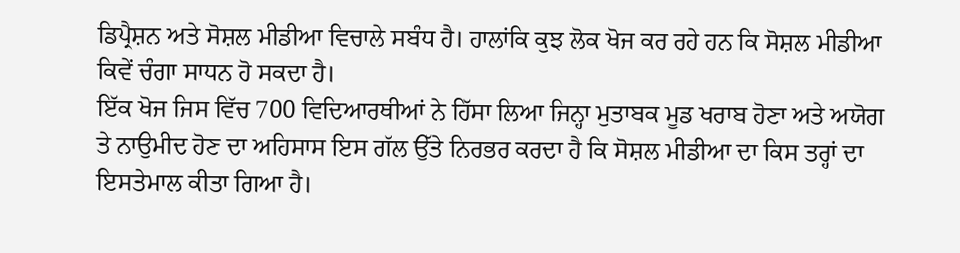ਡਿਪ੍ਰੈਸ਼ਨ ਅਤੇ ਸੋਸ਼ਲ ਮੀਡੀਆ ਵਿਚਾਲੇ ਸਬੰਧ ਹੈ। ਹਾਲਾਂਕਿ ਕੁਝ ਲੋਕ ਖੋਜ ਕਰ ਰਹੇ ਹਨ ਕਿ ਸੋਸ਼ਲ ਮੀਡੀਆ ਕਿਵੇਂ ਚੰਗਾ ਸਾਧਨ ਹੋ ਸਕਦਾ ਹੈ।
ਇੱਕ ਖੋਜ ਜਿਸ ਵਿੱਚ 700 ਵਿਦਿਆਰਥੀਆਂ ਨੇ ਹਿੱਸਾ ਲਿਆ ਜਿਨ੍ਹਾ ਮੁਤਾਬਕ ਮੂਡ ਖਰਾਬ ਹੋਣਾ ਅਤੇ ਅਯੋਗ ਤੇ ਨਾਉਮੀਦ ਹੋਣ ਦਾ ਅਹਿਸਾਸ ਇਸ ਗੱਲ ਉੱਤੇ ਨਿਰਭਰ ਕਰਦਾ ਹੈ ਕਿ ਸੋਸ਼ਲ ਮੀਡੀਆ ਦਾ ਕਿਸ ਤਰ੍ਹਾਂ ਦਾ ਇਸਤੇਮਾਲ ਕੀਤਾ ਗਿਆ ਹੈ।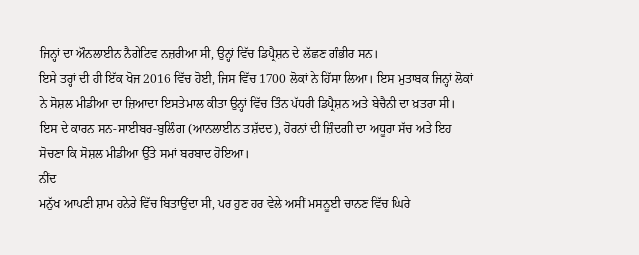ਜਿਨ੍ਹਾਂ ਦਾ ਔਨਲਾਈਨ ਨੈਗੇਟਿਵ ਨਜ਼ਰੀਆ ਸੀ, ਉਨ੍ਹਾਂ ਵਿੱਚ ਡਿਪ੍ਰੈਸ਼ਨ ਦੇ ਲੱਛਣ ਗੰਭੀਰ ਸਨ।
ਇਸੇ ਤਰ੍ਹਾਂ ਦੀ ਹੀ ਇੱਕ ਖੋਜ 2016 ਵਿੱਚ ਹੋਈ, ਜਿਸ ਵਿੱਚ 1700 ਲੋਕਾਂ ਨੇ ਹਿੱਸਾ ਲਿਆ। ਇਸ ਮੁਤਾਬਕ ਜਿਨ੍ਹਾਂ ਲੋਕਾਂ ਨੇ ਸੋਸ਼ਲ ਮੀਡੀਆ ਦਾ ਜ਼ਿਆਦਾ ਇਸਤੇਮਾਲ ਕੀਤਾ ਉਨ੍ਹਾਂ ਵਿੱਚ ਤਿੰਨ ਪੱਧਰੀ ਡਿਪ੍ਰੈਸ਼ਨ ਅਤੇ ਬੇਚੈਨੀ ਦਾ ਖ਼ਤਰਾ ਸੀ।
ਇਸ ਦੇ ਕਾਰਨ ਸਨ-ਸਾਈਬਰ-ਬੁਲਿੰਗ (ਆਨਲਾਈਨ ਤਸ਼ੱਦਦ), ਹੋਰਨਾਂ ਦੀ ਜ਼ਿੰਦਗੀ ਦਾ ਅਧੂਰਾ ਸੱਚ ਅਤੇ ਇਹ ਸੋਚਣਾ ਕਿ ਸੋਸ਼ਲ ਮੀਡੀਆ ਉੱਤੇ ਸਮਾਂ ਬਰਬਾਦ ਹੋਇਆ।
ਨੀਂਦ
ਮਨੁੱਖ ਆਪਣੀ ਸ਼ਾਮ ਹਨੇਰੇ ਵਿੱਚ ਬਿਤਾਉਂਦਾ ਸੀ, ਪਰ ਹੁਣ ਹਰ ਵੇਲੇ ਅਸੀਂ ਮਸਨੂਈ ਚਾਨਣ ਵਿੱਚ ਘਿਰੇ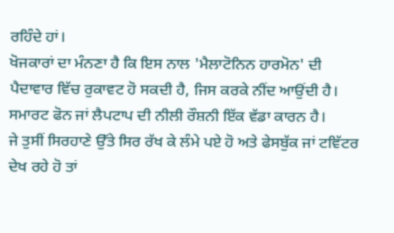ਰਹਿੰਦੇ ਹਾਂ।
ਖੋਜਕਾਰਾਂ ਦਾ ਮੰਨਣਾ ਹੈ ਕਿ ਇਸ ਨਾਲ 'ਮੈਲਾਟੋਨਿਨ ਹਾਰਮੋਨ' ਦੀ ਪੈਦਾਵਾਰ ਵਿੱਚ ਰੁਕਾਵਟ ਹੋ ਸਕਦੀ ਹੈ, ਜਿਸ ਕਰਕੇ ਨੀਂਦ ਆਉਂਦੀ ਹੈ। ਸਮਾਰਟ ਫੋਨ ਜਾਂ ਲੈਪਟਾਪ ਦੀ ਨੀਲੀ ਰੌਸ਼ਨੀ ਇੱਕ ਵੱਡਾ ਕਾਰਨ ਹੈ।
ਜੇ ਤੁਸੀਂ ਸਿਰਹਾਣੇ ਉੱਤੇ ਸਿਰ ਰੱਖ ਕੇ ਲੰਮੇ ਪਏ ਹੋ ਅਤੇ ਫੇਸਬੁੱਕ ਜਾਂ ਟਵਿੱਟਰ ਦੇਖ ਰਹੇ ਹੋ ਤਾਂ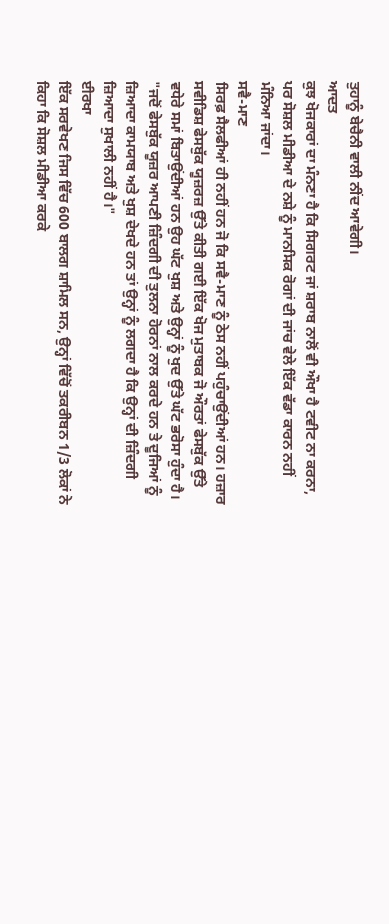ਤੁਹਾਨੂੰ ਬੇਚੈਨੀ ਵਾਲੀ ਨੀਂਦ ਆਵੇਗੀ।
ਆਦਤ
ਕੁਝ ਖੋਜਕਾਰਾਂ ਦਾ ਮੰਨਣਾ ਹੈ ਕਿ ਸਿਗਰਟ ਜਾਂ ਸ਼ਰਾਬ ਨਾਲੋਂ ਵੀ ਔਖਾ ਹੈ ਟਵੀਟ ਨਾ ਕਰਨਾ, ਪਰ ਸੋਸ਼ਲ ਮੀਡੀਆ ਦੇ ਨਸ਼ੇ ਨੂੰ ਮਾਨਸਿਕ ਰੋਗਾਂ ਦੀ ਜਾਂਚ ਵੇਲੇ ਇੱਕ ਵੱਡਾ ਕਾਰਨ ਨਹੀਂ ਮੰਨਿਆ ਜਾਂਦਾ।
ਸਵੈ-ਮਾਣ
ਸਿਰਫ਼ ਸੈਲਫੀਆਂ ਹੀ ਨਹੀਂ ਹਨ ਜੋ ਕਿ ਸਵੈ-ਮਾਣ ਨੂੰ ਠੇਸ ਨਹੀਂ ਪਹੁੰਚਾਉਂਦੀਆਂ ਹਨ। ਹਜ਼ਾਰ ਸਵੀਡਿਸ਼ ਫੇਸਬੁੱਕ ਯੂਜ਼ਰਜ਼ ਉੱਤੇ ਕੀਤੀ ਗਈ ਇੱਕ ਖੋਜ ਮੁਤਾਬਕ ਜੋ ਔਰਤਾਂ ਫੇਸਬੁੱਕ ਉੱਤੇ ਵਧੇਰੇ ਸਮਾਂ ਬਿਤਾਉਂਦੀਆਂ ਹਨ ਉਹ ਘੱਟ ਖੁਸ਼ ਅਤੇ ਉਨ੍ਹਾਂ ਨੂੰ ਖੁਦ ਉੱਤੇ ਘੱਟ ਭਰੋਸਾ ਹੁੰਦਾ ਹੈ।
"ਜਦੋਂ ਫੇਸਬੁੱਕ ਯੂਜ਼ਰ ਆਪਣੀ ਜ਼ਿੰਦਗੀ ਦੀ ਤੁਲਨਾ ਹੋਰਨਾਂ ਨਾਲ ਕਰਦੇ ਹਨ ਤੇ ਦੂਜਿਆਂ ਨੂੰ ਜ਼ਿਆਦਾ ਕਾਮਯਾਬ ਅਤੇ ਖੁਸ਼ ਦੇਖਦੇ ਹਨ ਤਾਂ ਉਨ੍ਹਾਂ ਨੂੰ ਲਗਦਾ ਹੈ ਕਿ ਉਨ੍ਹਾਂ ਦੀ ਜ਼ਿੰਦਗੀ ਜ਼ਿਆਦਾ ਸੁਖਾਲੀ ਨਹੀਂ ਹੈ।"
ਈਰਖਾ
ਇੱਕ ਸਰਵੇਖਣ ਜਿਸ ਵਿੱਚ 600 ਬਾਲਗ ਸ਼ਾਮਿਲ ਸਨ, ਉਨ੍ਹਾਂ ਵਿੱਚੋਂ ਤਕਰੀਬਨ 1/3 ਲੋਕਾਂ ਨੇ ਕਿਹਾ ਕਿ ਸੋਸ਼ਲ ਮੀਡੀਆ ਕਰਕੇ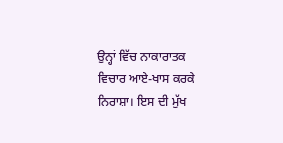ਉਨ੍ਹਾਂ ਵਿੱਚ ਨਾਕਾਰਾਤਕ ਵਿਚਾਰ ਆਏ-ਖਾਸ ਕਰਕੇ ਨਿਰਾਸ਼ਾ। ਇਸ ਦੀ ਮੁੱਖ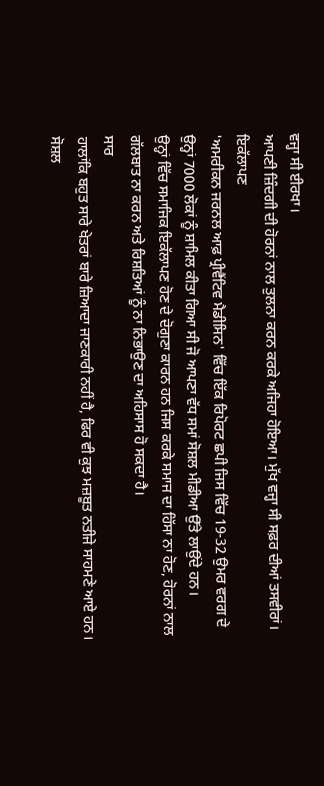ਵਜ੍ਹਾ ਸੀ ਈਰਖਾ।
ਆਪਣੀ ਜ਼ਿੰਦਗੀ ਦੀ ਹੋਰਨਾਂ ਨਾਲ ਤੁਲਨਾ ਕਰਨ ਕਰਕੇ ਅਜਿਹਾ ਹੋਇਆ। ਮੁੱਖ ਵਜ੍ਹਾ ਸੀ ਸਫ਼ਰ ਦੀਆਂ ਤਸਵੀਰਾਂ।
ਇਕੱਲਾਪਣ
'ਅਮਰੀਕਨ ਜਰਨਲ ਆਫ਼ ਪ੍ਰੀਵੈਂਟਿਵ ਮੈਡੀਸਿਨ' ਵਿੱਚ ਇੱਕ ਰਿਪੋਰਟ ਛਪੀ ਜਿਸ ਵਿੱਚ 19-32 ਉਮਰ ਵਰਗ ਦੇ ਉਨ੍ਹਾਂ 7000 ਲੋਕਾਂ ਨੂੰ ਸ਼ਾਮਿਲ ਕੀਤਾ ਗਿਆ ਸੀ ਜੋ ਆਪਣਾ ਵੱਧ ਸਮਾਂ ਸੋਸ਼ਲ ਮੀਡੀਆ ਉੱਤੇ ਲਾਉਂਦੇ ਹਨ।
ਉਨ੍ਹਾਂ ਵਿੱਚ ਸਮਾਜਿਕ ਇਕੱਲਾਪਣ ਹੋਣ ਦੇ ਦੋਗੁਣਾ ਕਾਰਨ ਹਨ ਜਿਸ ਕਰਕੇ ਸਮਾਜ ਦਾ ਹਿੱਸਾ ਨਾ ਹੋਣ, ਹੋਰਨਾਂ ਨਾਲ ਗੱਲਬਾਤ ਨਾ ਕਰਨ ਅਤੇ ਰਿਸ਼ਤਿਆਂ ਨੂੰ ਨਾ ਨਿਭਾਉਣ ਦਾ ਅਹਿਸਾਸ ਹੋ ਸਕਦਾ ਹੈ।
ਸਾਰ
ਹਾਲਾਂਕਿ ਬਹੁਤ ਸਾਰੇ ਖੇਤਰਾਂ ਬਾਰੇ ਜ਼ਿਆਦਾ ਜਾਣਕਾਰੀ ਨਹੀਂ ਹੈ, ਫਿਰ ਵੀ ਕੁਝ ਮਜ਼ਬੂਤ ਨਤੀਜੇ ਸਾਹਮਣੇ ਆਏ ਹਨ।
ਸੋਸ਼ਲ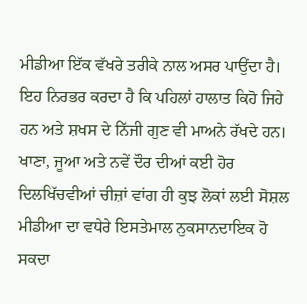ਮੀਡੀਆ ਇੱਕ ਵੱਖਰੇ ਤਰੀਕੇ ਨਾਲ ਅਸਰ ਪਾਉਂਦਾ ਹੈ। ਇਹ ਨਿਰਭਰ ਕਰਦਾ ਹੈ ਕਿ ਪਹਿਲਾਂ ਹਾਲਾਤ ਕਿਹੋ ਜਿਹੇ ਹਨ ਅਤੇ ਸ਼ਖਸ ਦੇ ਨਿੱਜੀ ਗੁਣ ਵੀ ਮਾਅਨੇ ਰੱਖਦੇ ਹਨ।
ਖਾਣਾ, ਜੂਆ ਅਤੇ ਨਵੇਂ ਦੌਰ ਦੀਆਂ ਕਈ ਹੋਰ ਦਿਲਖਿੱਚਵੀਆਂ ਚੀਜ਼ਾਂ ਵਾਂਗ ਹੀ ਕੁਝ ਲੋਕਾਂ ਲਈ ਸੋਸ਼ਲ ਮੀਡੀਆ ਦਾ ਵਧੇਰੇ ਇਸਤੇਮਾਲ ਨੁਕਸਾਨਦਾਇਕ ਹੋ ਸਕਦਾ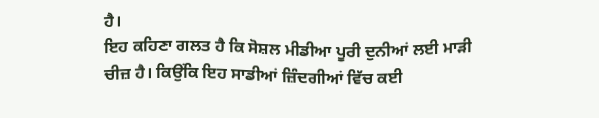ਹੈ।
ਇਹ ਕਹਿਣਾ ਗਲਤ ਹੈ ਕਿ ਸੋਸ਼ਲ ਮੀਡੀਆ ਪੂਰੀ ਦੁਨੀਆਂ ਲਈ ਮਾੜੀ ਚੀਜ਼ ਹੈ। ਕਿਉਂਕਿ ਇਹ ਸਾਡੀਆਂ ਜ਼ਿੰਦਗੀਆਂ ਵਿੱਚ ਕਈ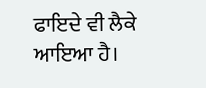ਫਾਇਦੇ ਵੀ ਲੈਕੇ ਆਇਆ ਹੈ।